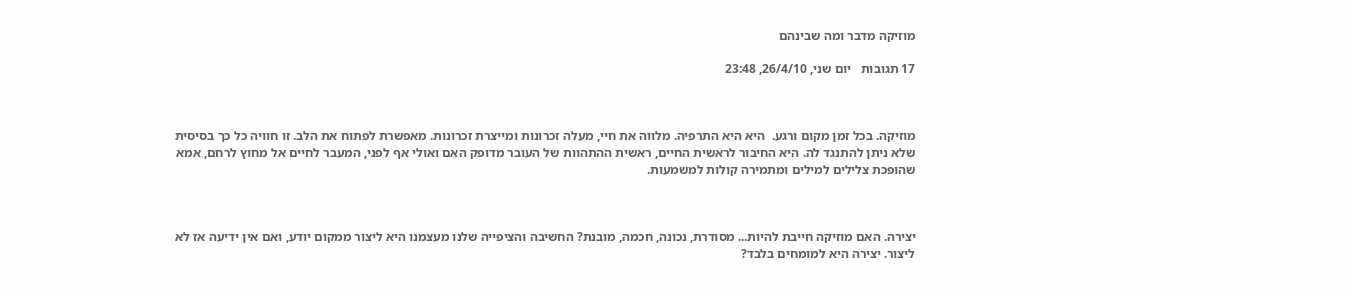מוזיקה מדבר ומה שבינהם

17 תגובות   יום שני, 26/4/10, 23:48



מוזיקה. בכל זמן מקום ורגע.  היא היא התרפיה. מלווה את חיי, מעלה זכרונות ומייצרת זכרונות. מאפשרת לפתוח את הלב. זו חוויה כל כך בסיסית שלא ניתן להתנגד לה. היא החיבור לראשית החיים, ראשית ההתהוות של העובר מדופק האם ואולי אף לפני, המעבר לחיים אל מחוץ לרחם, אמא שהופכת צלילים למילים ומתמירה קולות למשמעות.



יצירה. האם מוזיקה חייבת להיות... מסודרת, נכונה, חכמה, מובנת? החשיבה והציפייה שלנו מעצמנו היא ליצור ממקום יודע, ואם אין ידיעה אז לא ליצור. יצירה היא למומחים בלבד?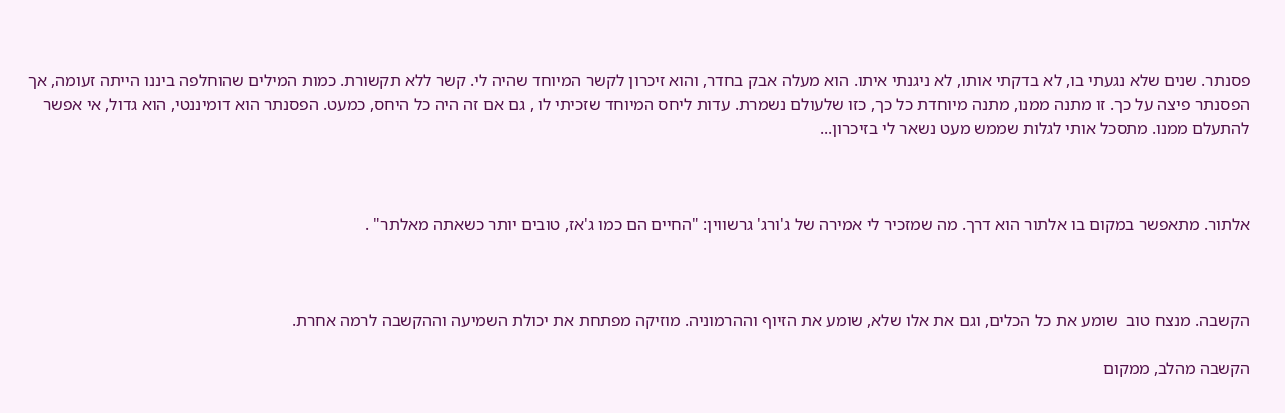פסנתר. שנים שלא נגעתי בו, לא בדקתי אותו, לא ניגנתי איתו. הוא מעלה אבק בחדר, והוא זיכרון לקשר המיוחד שהיה לי. קשר ללא תקשורת. כמות המילים שהוחלפה ביננו הייתה זעומה, אך הפסנתר פיצה על כך. זו מתנה ממנו, מתנה מיוחדת כל כך, כזו שלעולם נשמרת. עדות ליחס המיוחד שזכיתי לו , גם אם זה היה כל היחס, כמעט. הפסנתר הוא דומיננטי, הוא גדול, אי אפשר להתעלם ממנו. מתסכל אותי לגלות שממש מעט נשאר לי בזיכרון...



אלתור. מתאפשר במקום בו אלתור הוא דרך. מה שמזכיר לי אמירה של ג'ורג' גרשווין: "החיים הם כמו ג'אז, טובים יותר כשאתה מאלתר" .



הקשבה. מנצח טוב  שומע את כל הכלים, וגם את אלו שלא, שומע את הזיוף וההרמוניה. מוזיקה מפתחת את יכולת השמיעה וההקשבה לרמה אחרת.

הקשבה מהלב, ממקום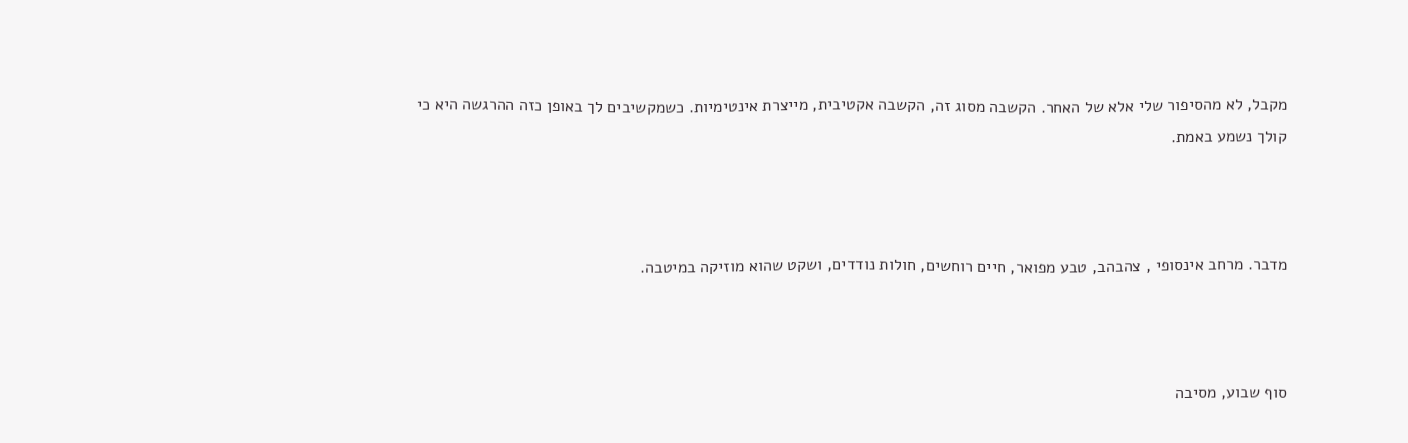מקבל, לא מהסיפור שלי אלא של האחר. הקשבה מסוג זה, הקשבה אקטיבית, מייצרת אינטימיות. כשמקשיבים לך באופן כזה ההרגשה היא כי קולך נשמע באמת.



מדבר. מרחב אינסופי , צהבהב, טבע מפואר, חיים רוחשים, חולות נודדים, ושקט שהוא מוזיקה במיטבה.



סוף שבוע, מסיבה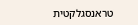טראנסגלקטית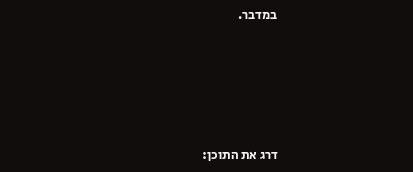במדבר.








דרג את התוכן: